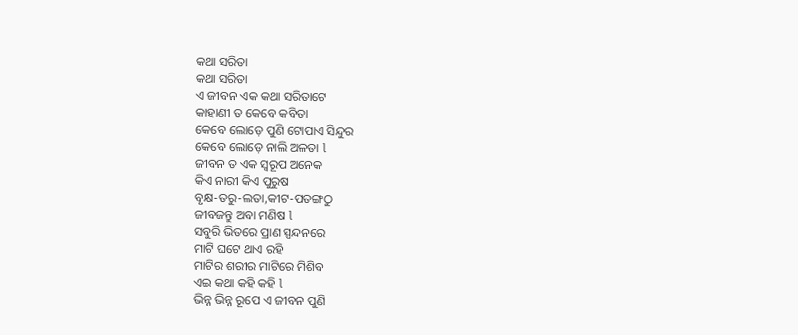କଥା ସରିତା
କଥା ସରିତା
ଏ ଜୀବନ ଏକ କଥା ସରିତାଟେ
କାହାଣୀ ତ କେବେ କବିତା
କେବେ ଲୋଡ଼େ ପୁଣି ଟୋପାଏ ସିନ୍ଦୁର
କେବେ ଲୋଡ଼େ ନାଲି ଅଳତା l
ଜୀବନ ତ ଏକ ସ୍ୱରୂପ ଅନେକ
କିଏ ନାରୀ କିଏ ପୁରୁଷ
ବୃକ୍ଷ-ତରୁ-ଲତା,କୀଟ-ପତଙ୍ଗଠୁ
ଜୀବଜନ୍ତୁ ଅବା ମଣିଷ l
ସବୁରି ଭିତରେ ପ୍ରାଣ ସ୍ପନ୍ଦନରେ
ମାଟି ଘଟେ ଥାଏ ରହି
ମାଟିର ଶରୀର ମାଟିରେ ମିଶିବ
ଏଇ କଥା କହି କହି l
ଭିନ୍ନ ଭିନ୍ନ ରୂପେ ଏ ଜୀବନ ପୁଣି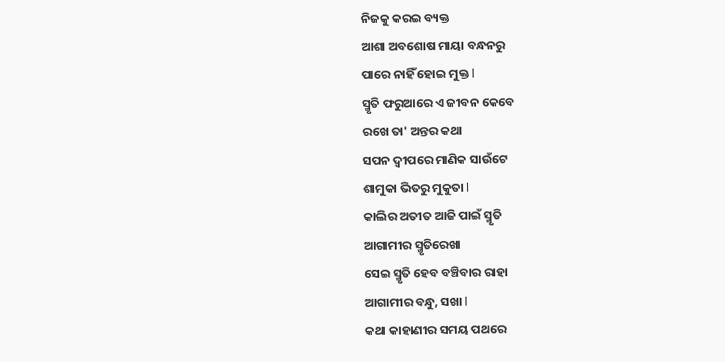ନିଜକୁ କରଇ ବ୍ୟକ୍ତ
ଆଶା ଅବଶୋଷ ମାୟା ବନ୍ଧନରୁ
ପାରେ ନାହିଁ ହୋଇ ମୁକ୍ତ l
ସ୍ମୃତି ଫରୁଆରେ ଏ ଜୀବନ କେବେ
ରଖେ ତା' ଅନ୍ତର କଥା
ସପନ ଦ୍ୱୀପରେ ମାଣିକ ସାଉଁଟେ
ଶାମୁକା ଭିତରୁ ମୁକୁତା l
କାଲିର ଅତୀତ ଆଜି ପାଇଁ ସ୍ମୃତି
ଆଗାମୀର ସ୍ମୃତିରେଖା
ସେଇ ସ୍ମୃତି ହେବ ବଞ୍ଚିବାର ରାହା
ଆଗାମୀର ବନ୍ଧୁ, ସଖା l
କଥା କାହାଣୀର ସମୟ ପଥରେ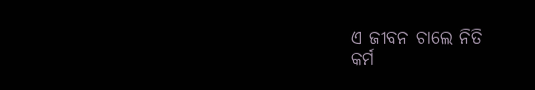ଏ ଜୀବନ ଚାଲେ ନିତି
କର୍ମ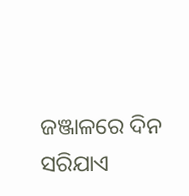ଜଞ୍ଜାଳରେ ଦିନ ସରିଯାଏ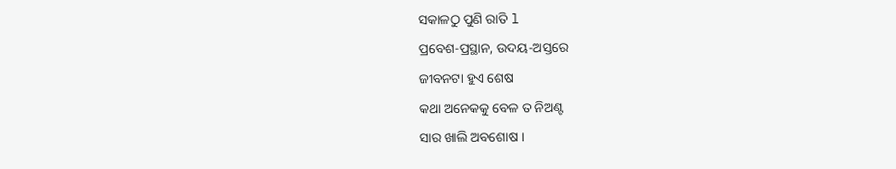ସକାଳଠୁ ପୁଣି ରାତି l
ପ୍ରବେଶ-ପ୍ରସ୍ଥାନ, ଉଦୟ-ଅସ୍ତରେ
ଜୀବନଟା ହୁଏ ଶେଷ
କଥା ଅନେକକୁ ବେଳ ତ ନିଅଣ୍ଟ
ସାର ଖାଲି ଅବଶୋଷ ।